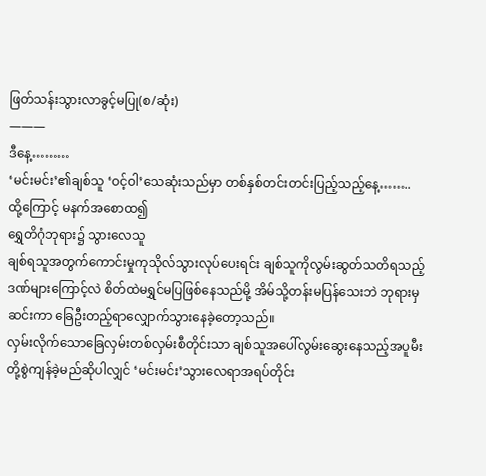ဖြတ်သန်းသွားလာခွင့်မပြု(စ/ဆုံး)
———
ဒီနေ့………
‘မင်းမင်း’၏ချစ်သူ ‘ဝင့်ဝါ’သေဆုံးသည်မှာ တစ်နှစ်တင်းတင်းပြည့်သည့်နေ့……..
ထို့ကြောင့် မနက်အစောထ၍
ရွှေတိဂုံဘုရား၌ သွားလေသူ
ချစ်ရသူအတွက်ကောင်းမှုကုသိုလ်သွားလုပ်ပေးရင်း ချစ်သူကိုလွမ်းဆွတ်သတိရသည့်ဒဏ်များကြောင့်လဲ စိတ်ထဲမရွှင်မပြဖြစ်နေသည်မို့ အိမ်သို့တန်းမပြန်သေးဘဲ ဘုရားမှဆင်းကာ ခြေဦးတည့်ရာလျှောက်သွားနေခဲ့တော့သည်။
လှမ်းလိုက်သောခြေလှမ်းတစ်လှမ်းစီတိုင်းသာ ချစ်သူအပေါ်လွမ်းဆွေးနေသည့်အပူမီးတို့စွဲကျန်ခဲ့မည်ဆိုပါလျှင် ‘မင်းမင်း’သွားလေရာအရပ်တိုင်း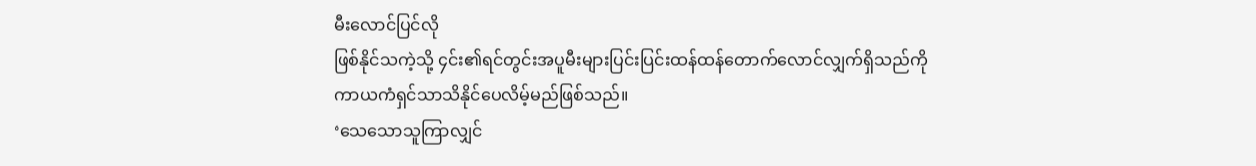မီးလောင်ပြင်လို
ဖြစ်နိုင်သကဲ့သို့ ၄င်း၏ရင်တွင်းအပူမီးများပြင်းပြင်းထန်ထန်တောက်လောင်လျှက်ရှိသည်ကို
ကာယကံရှင်သာသိနိုင်ပေလိမ့်မည်ဖြစ်သည်။
‘သေသောသူကြာလျှင်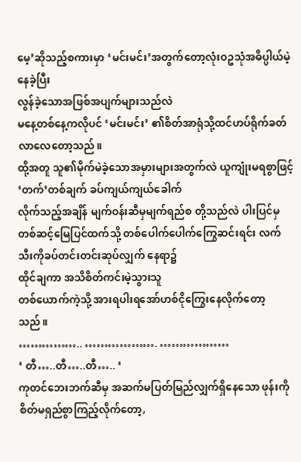မေ့’ဆိုသည့်စကားမှာ ‘မင်းမင်း’အတွက်တော့လုံးဝဥသုံအဓိပ္ပါယ်မဲ့နေခဲ့ပြီး
လွန်ခဲ့သောအဖြစ်အပျက်များသည်လဲ
မနေ့တစ်နေ့ကလိုပင် ‘မင်းမင်း’ ၏စိတ်အာရုံသို့ထင်ဟပ်ရိုက်ခတ်လာလေတော့သည်။
ထို့အတူ သူ၏မိုက်မဲခဲ့သောအမှားများအတွက်လဲ ယူကျုံးမရစွာဖြင့်
‘တက်’တစ်ချက် ခပ်ကျယ်ကျယ်ခေါက်
လိုက်သည့်အချိန် မျက်ဝန်းဆီမှမျက်ရည်စ တို့သည်လဲ ပါးပြင်မှတစ်ဆင့်မြေပြင်ထက်သို့ တစ်ပေါက်ပေါက်ကြွေဆင်းရင်း လက်သီးကိုခပ်တင်းတင်းဆုပ်လျှက် နေရာ၌
ထိုင်ချကာ အသိစိတ်ကင်းမဲ့သွားသူ
တစ်ယောက်ကဲ့သို့ အားရပါးရအော်ဟစ်ငိုကြွေးနေလိုက်တော့သည်။
…………….. ………………. ………………
‘ တီ…..တီ…..တီ….. ‘
ကုတင်ဘေးဘက်ဆီမှ အဆက်မပြတ်မြည်လျှက်ရှိနေသော ဖုန်းကိုစိတ်မရှည်စွာကြည့်လိုက်တော့,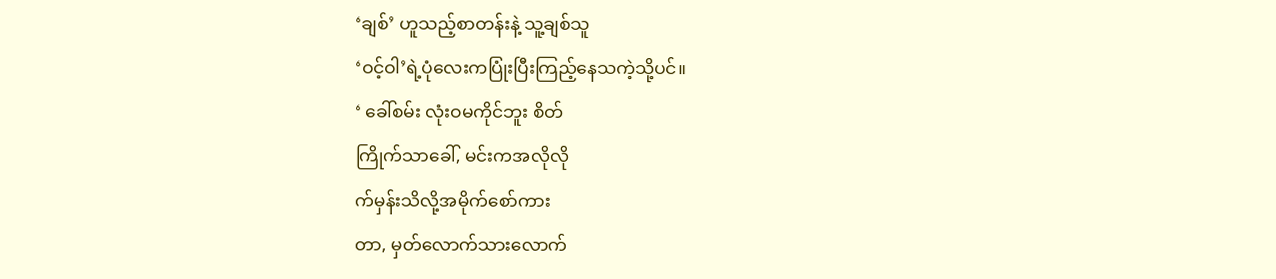‘ချစ်’ ဟူသည့်စာတန်းနဲ့ သူ့ချစ်သူ
‘ဝင့်ဝါ’ရဲ့ပုံလေးကပြုံးပြီးကြည့်နေသကဲ့သို့ပင်။
‘ ခေါ်စမ်း လုံးဝမကိုင်ဘူး စိတ်
ကြိုက်သာခေါ်, မင်းကအလိုလို
က်မှန်းသိလို့အမိုက်စော်ကား
တာ, မှတ်လောက်သားလောက်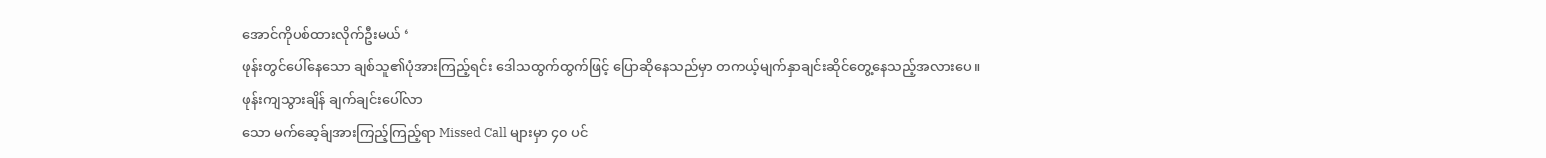အောင်ကိုပစ်ထားလိုက်ဦးမယ် ‘
ဖုန်းတွင်ပေါ်နေသော ချစ်သူ၏ပုံအားကြည့်ရင်း ဒေါသထွက်ထွက်ဖြင့် ပြောဆိုနေသည်မှာ တကယ့်မျက်နှာချင်းဆိုင်တွေ့နေသည့်အလားပေ။
ဖုန်းကျသွားချိန် ချက်ချင်းပေါ်လာ
သော မက်ဆေ့ခ်ျအားကြည့်ကြည့်ရာ Missed Call များမှာ ၄၀ ပင်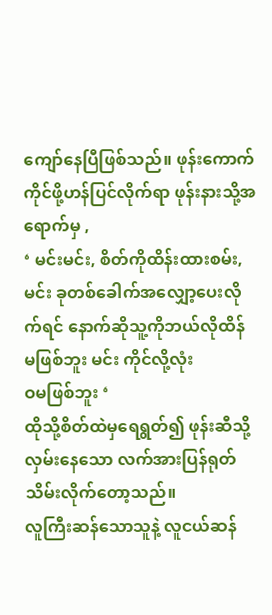ကျော်နေပြီဖြစ်သည်။ ဖုန်းကောက်ကိုင်ဖို့ဟန်ပြင်လိုက်ရာ ဖုန်းနားသို့အရောက်မှ ,
‘ မင်းမင်း, စိတ်ကိုထိန်းထားစမ်း,
မင်း ခုတစ်ခေါက်အလျှော့ပေးလို
က်ရင် နောက်ဆိုသူ့ကိုဘယ်လိုထိန်
မဖြစ်ဘူး မင်း ကိုင်လို့လုံး
ဝမဖြစ်ဘူး ‘
ထိုသို့စိတ်ထဲမှရေရွတ်၍ ဖုန်းဆီသို့လှမ်းနေသော လက်အားပြန်ရုတ်သိမ်းလိုက်တော့သည်။
လူကြီးဆန်သောသူနဲ့ လူငယ်ဆန်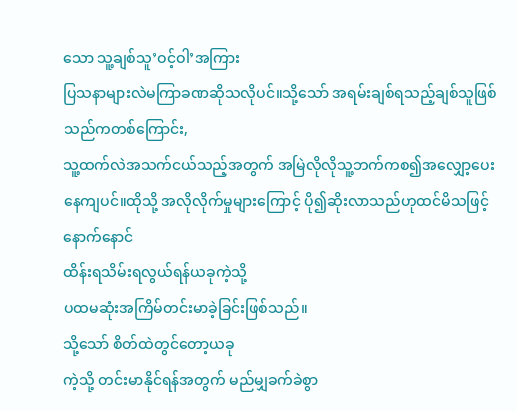သော သူ့ချစ်သူ’ဝင့်ဝါ’အကြား
ပြသနာများလဲမကြာခဏဆိုသလိုပင်။သို့သော် အရမ်းချစ်ရသည့်ချစ်သူဖြစ်သည်ကတစ်ကြောင်း,
သူ့ထက်လဲအသက်ငယ်သည့်အတွက် အမြဲလိုလိုသူ့ဘက်ကစ၍အလျှော့ပေးနေကျပင်။ထိုသို့ အလိုလိုက်မှုများကြောင့် ပို၍ဆိုးလာသည်ဟုထင်မိသဖြင့် နောက်နောင်
ထိန်းရသိမ်းရလွယ်ရန်ယခုကဲ့သို့
ပထမဆုံးအကြိမ်တင်းမာခဲ့ခြင်းဖြစ်သည်။
သို့သော် စိတ်ထဲတွင်တော့ယခု
ကဲ့သို့ တင်းမာနိုင်ရန်အတွက် မည်မျှခက်ခဲစွာ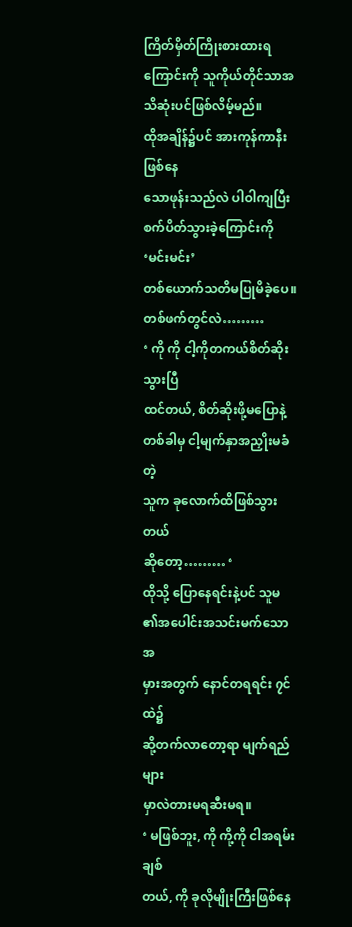ကြိတ်မှိတ်ကြိုးစားထားရကြောင်းကို သူကိုယ်တိုင်သာအသိဆုံးပင်ဖြစ်လိမ့်မည်။
ထိုအချိန်၌ပင် အားကုန်ကာနီးဖြစ်နေ
သောဖုန်းသည်လဲ ပါဝါကျပြီးစက်ပိတ်သွားခဲ့ကြောင်းကို ‘မင်းမင်း’
တစ်ယောက်သတိမပြုမိခဲ့ပေ။
တစ်ဖက်တွင်လဲ………
‘ ကို ကို ငါ့ကိုတကယ်စိတ်ဆိုးသွားပြီ
ထင်တယ်, စိတ်ဆိုးဖို့မပြောနဲ့
တစ်ခါမှ ငါ့မျက်နှာအညှိုးမခံတဲ့
သူက ခုလောက်ထိဖြစ်သွားတယ်
ဆိုတော့……… ‘
ထိုသို့ ပြောနေရင်းနဲ့ပင် သူမ
၏အပေါင်းအသင်းမက်သောအ
မှားအတွက် နောင်တရရင်း ၇င်ထဲ၌
ဆို့တက်လာတော့ရာ မျက်ရည်များ
မှာလဲတားမရဆီးမရ။
‘ မဖြစ်ဘူး, ကို ကို့ကို ငါအရမ်းချစ်
တယ်, ကို ခုလိုမျိုးကြီးဖြစ်နေ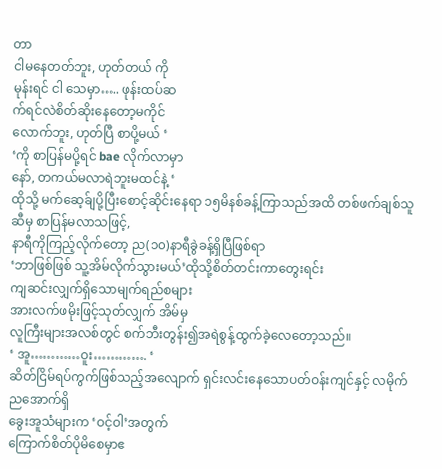တာ
ငါမနေတတ်ဘူး, ဟုတ်တယ် ကို
မုန်းရင် ငါ သေမှာ….. ဖုန်းထပ်ဆ
က်ရင်လဲစိတ်ဆိုးနေတော့မကိုင်
လောက်ဘူး, ဟုတ်ပြီ စာပို့မယ် ‘
‘ကို စာပြန်မပို့ရင် bae လိုက်လာမှာ
နော်, တကယ်မလာရဲဘူးမထင်နဲ့ ‘
ထိုသို့ မက်ဆေ့ခ်ျပို့ပြီးစောင့်ဆိုင်းနေရာ ၁၅မိနစ်ခန့်ကြာသည်အထိ တစ်ဖက်ချစ်သူဆီမှ စာပြန်မလာသဖြင့်,
နာရီကိုကြည့်လိုက်တော့ ည(၁၀)နာရီခွဲခန့်ရှိပြီဖြစ်ရာ
‘ဘာဖြစ်ဖြစ် သူ့အိမ်လိုက်သွားမယ်’ထိုသို့စိတ်တင်းကာတွေးရင်း
ကျဆင်းလျှက်ရှိသောမျက်ရည်စများ
အားလက်ဖမိုးဖြင့်သုတ်လျှက် အိမ်မှ
လူကြီးများအလစ်တွင် စက်ဘီးတွန်း၍အရဲစွန့်ထွက်ခဲ့လေတော့သည်။
‘ အူ…………ဝူး…………. ‘
ဆိတ်ငြိမ်ရပ်ကွက်ဖြစ်သည့်အလျောက် ရှင်းလင်းနေသောပတ်ဝန်းကျင်နှင့် လမိုက်ညအောက်ရှိ
ခွေးအူသံများက ‘ဝင့်ဝါ’အတွက်
ကြောက်စိတ်ပိုမိစေမှာဧ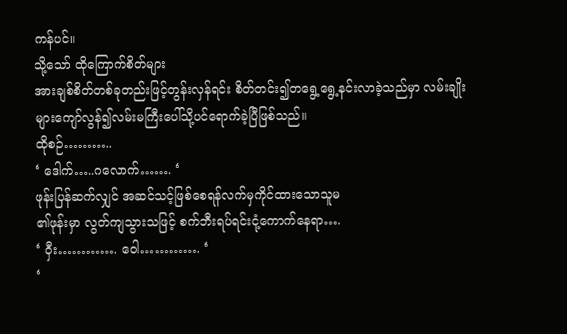ကန်ပင်။
သို့သော် ထိုကြောက်စိတ်များ
အားချစ်စိတ်တစ်ခုတည်းဖြင့်တွန်းလှန်ရင်း စိတ်တင်း၍တရွေ့ရွေ့နင်းလာခဲ့သည်မှာ လမ်းချိုးများကျော်လွန်၍လမ်းမကြီးပေါ်သို့ပင်ရောက်ခဲ့ပြီဖြစ်သည်။
ထိုစဉ်………..
‘ ဒေါက်…..ဂလောက်……. ‘
ဖုန်းပြန်ဆက်လျှင် အဆင်သင့်ဖြစ်စေရန်လက်မှကိုင်ထားသောသူမ
၏ဖုန်းမှာ လွတ်ကျသွားသဖြင့် စက်ဘီးရပ်ရင်းငုံ့ကောက်နေရာ….
‘ ဝှီး…………. ဝေါ…………. ‘
‘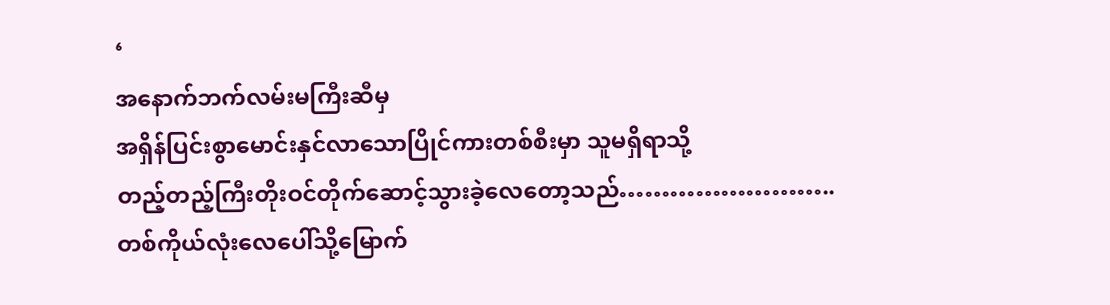‘
အနောက်ဘက်လမ်းမကြီးဆီမှ
အရှိန်ပြင်းစွာမောင်းနှင်လာသောပြိုင်ကားတစ်စီးမှာ သူမရှိရာသို့
တည့်တည့်ကြီးတိုးဝင်တိုက်ဆောင့်သွားခဲ့လေတော့သည်……………………..
တစ်ကိုယ်လုံးလေပေါ်သို့မြောက်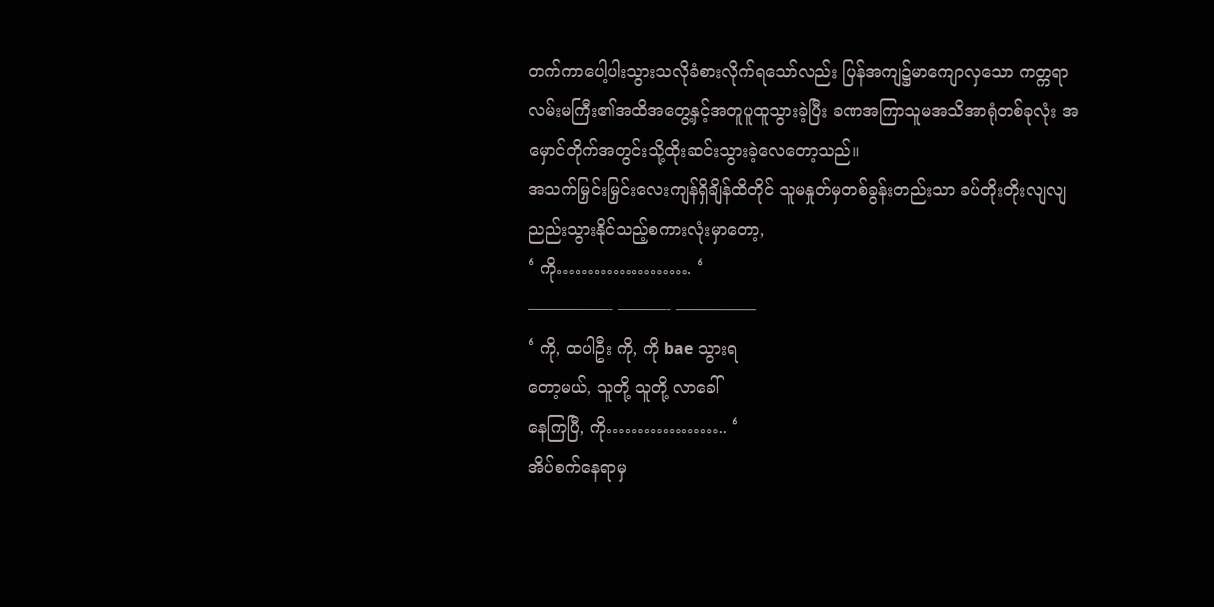တက်ကာပေါ့ပါးသွားသလိုခံစားလိုက်ရသော်လည်း ပြန်အကျ၌မာကျောလှသော ကတ္ကရာလမ်းမကြီး၏အထိအတွေ့နှင့်အတူပူထူသွားခဲ့ပြီး ခဏအကြာသူမအသိအာရုံတစ်ခုလုံး အမှောင်တိုက်အတွင်းသို့ထိုးဆင်းသွားခဲ့လေတော့သည်။
အသက်မြှင်းမြှင်းလေးကျန်ရှိချိန်ထိတိုင် သူမနှုတ်မှတစ်ခွန်းတည်းသာ ခပ်တိုးတိုးလျလျညည်းသွားနိုင်သည့်စကားလုံးမှာတော့,
‘ ကို…………………. ‘
—————- ———- —————
‘ ကို, ထပါဦး ကို, ကို bae သွားရ
တော့မယ်, သူတို့ သူတို့ လာခေါ်
နေကြပြီ, ကို……………….. ‘
အိပ်စက်နေရာမှ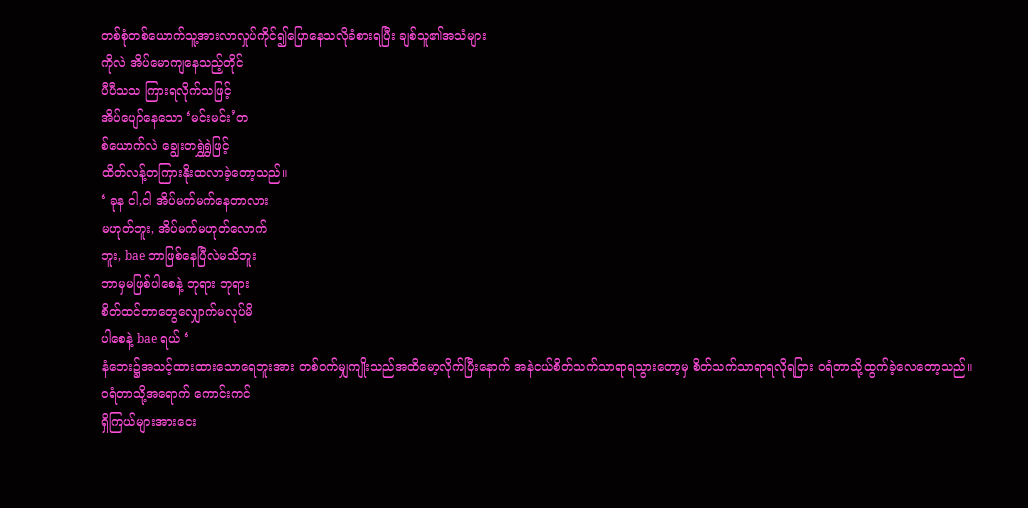တစ်စုံတစ်ယောက်သူ့အားလာလှုပ်ကိုင်၍ပြောနေသလိုခံစားရပြီး ချစ်သူ၏အသံများ
ကိုလဲ အိပ်မောကျနေသည့်တိုင်
ပီပီသသ ကြားရလိုက်သဖြင့်
အိပ်ပျော်နေသော ‘မင်းမင်း’တ
စ်ယောက်လဲ ချွေးတရွှဲရွှဲဖြင့်
ထိတ်လန့်တကြားနိုးထလာခဲ့တော့သည်။
‘ ခုန ငါ,ငါ အိပ်မက်မက်နေတာလား
မဟုတ်ဘူး, အိပ်မက်မဟုတ်လောက်
ဘူး, bae ဘာဖြစ်နေပြီလဲမသိဘူး
ဘာမှမဖြစ်ပါစေနဲ့ ဘုရား ဘုရား
စိတ်ထင်တာတွေလျှောက်မလုပ်မိ
ပါစေနဲ့ bae ရယ် ‘
နံဘေး၌အသင့်ထားထားသောရေဘူးအား တစ်ဝက်မျှကျိုးသည်အထိမော့လိုက်ပြီးနောက် အနဲငယ်စိတ်သက်သာရာရသွားတော့မှ စိတ်သက်သာရာရလိုရငြား ဝရံတာသို့ထွက်ခဲ့လေတော့သည်။
ဝရံတာသို့အရောက် ကောင်းကင်
ရှိကြယ်များအားငေး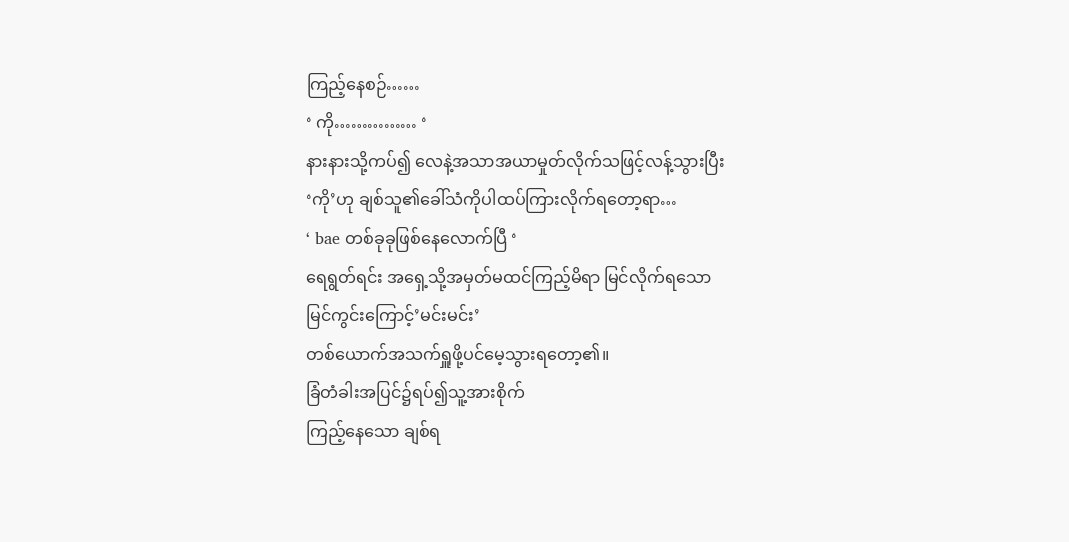ကြည့်နေစဉ်……
‘ ကို…………… ‘
နားနားသို့ကပ်၍ လေနဲ့အသာအယာမှုတ်လိုက်သဖြင့်လန့်သွားပြီး
‘ကို’ဟု ချစ်သူ၏ခေါ်သံကိုပါထပ်ကြားလိုက်ရတော့ရာ…
‘ bae တစ်ခုခုဖြစ်နေလောက်ပြီ ‘
ရေရွတ်ရင်း အရှေ့သို့အမှတ်မထင်ကြည့်မိရာ မြင်လိုက်ရသော
မြင်ကွင်းကြောင့်’မင်းမင်း’
တစ်ယောက်အသက်ရှူဖို့ပင်မေ့သွားရတော့၏။
ခြံတံခါးအပြင်၌ရပ်၍သူ့အားစိုက်
ကြည့်နေသော ချစ်ရ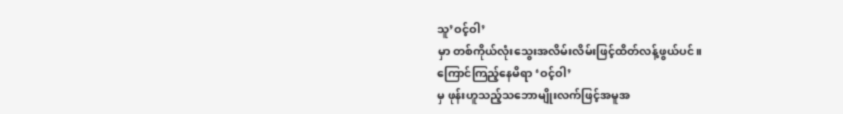သူ’ဝင့်ဝါ’
မှာ တစ်ကိုယ်လုံးသွေးအလိမ်းလိမ်းဖြင့်ထိတ်လန့်ဖွယ်ပင်။
ကြောင်ကြည့်နေမိရာ ‘ဝင့်ဝါ’
မှ ဖုန်းဟူသည့်သဘောမျိုးလက်ဖြင့်အမူအ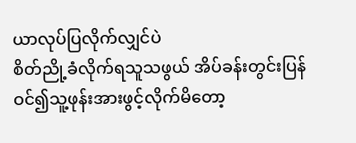ယာလုပ်ပြလိုက်လျှင်ပဲ
စိတ်ညို့ခံလိုက်ရသူသဖွယ် အိပ်ခန်းတွင်းပြန်ဝင်၍သူ့ဖုန်းအားဖွင့်လိုက်မိတော့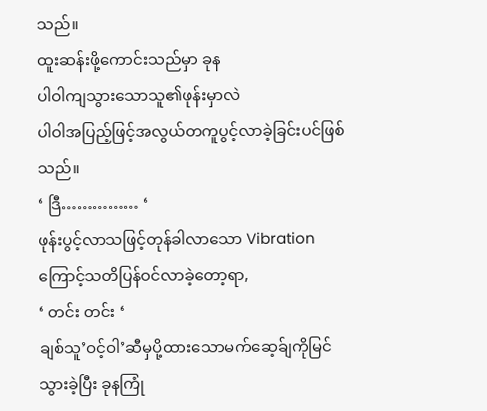သည်။
ထူးဆန်းဖို့ကောင်းသည်မှာ ခုန
ပါဝါကျသွားသောသူ၏ဖုန်းမှာလဲ
ပါဝါအပြည့်ဖြင့်အလွယ်တကူပွင့်လာခဲ့ခြင်းပင်ဖြစ်သည်။
‘ ဒြီ…………… ‘
ဖုန်းပွင့်လာသဖြင့်တုန်ခါလာသော Vibration ကြောင့်သတိပြန်ဝင်လာခဲ့တော့ရာ,
‘ တင်း တင်း ‘
ချစ်သူ’ဝင့်ဝါ’ဆီမှပို့ထားသောမက်ဆေ့ခ်ျကိုမြင်သွားခဲ့ပြီး ခုနကြုံ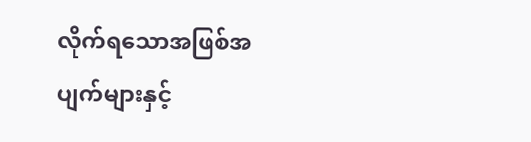လိုက်ရသောအဖြစ်အပျက်များနှင့်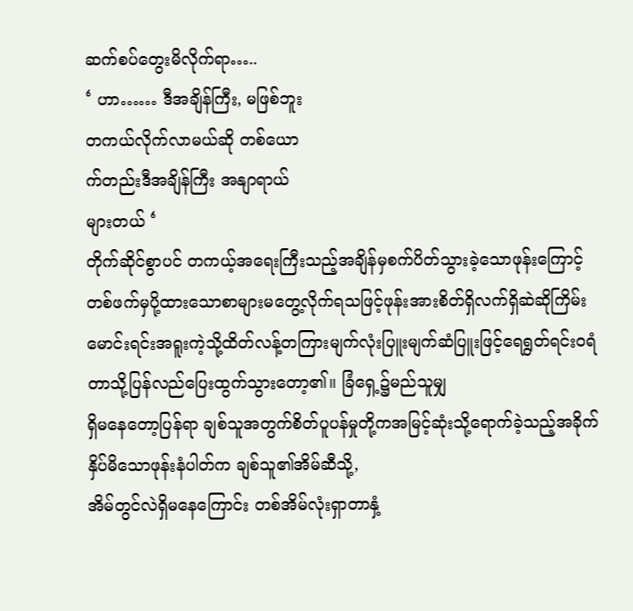ဆက်စပ်တွေးမိလိုက်ရာ…..
‘ ဟာ…… ဒီအချိန်ကြီး, မဖြစ်ဘူး
တကယ်လိုက်လာမယ်ဆို တစ်ယော
က်တည်းဒီအချိန်ကြီး အနျာရာယ်
များတယ် ‘
တိုက်ဆိုင်စွာပင် တကယ့်အရေးကြီးသည့်အချိန်မှစက်ပိတ်သွားခဲ့သောဖုန်းကြောင့် တစ်ဖက်မှပို့ထားသောစာများမတွေ့လိုက်ရသဖြင့်ဖုန်းအားစိတ်ရှိလက်ရှိဆဲဆိုကြိမ်းမောင်းရင်းအရူးကဲ့သို့ထိတ်လန့်တကြားမျက်လုံးပြူးမျက်ဆံပြူးဖြင့်ရေရွတ်ရင်းဝရံတာသို့ပြန်လည်ပြေးထွက်သွားတော့၏။ ခြံရှေ့၌မည်သူမျှ
ရှိမနေတော့ပြန်ရာ ချစ်သူအတွက်စိတ်ပူပန်မှုတို့ကအမြင့်ဆုံးသို့ရောက်ခဲ့သည့်အခိုက် နှိပ်မိသောဖုန်းနံပါတ်က ချစ်သူ၏အိမ်ဆီသို့,
အိမ်တွင်လဲရှိမနေကြောင်း တစ်အိမ်လုံးရှာတာနှံ့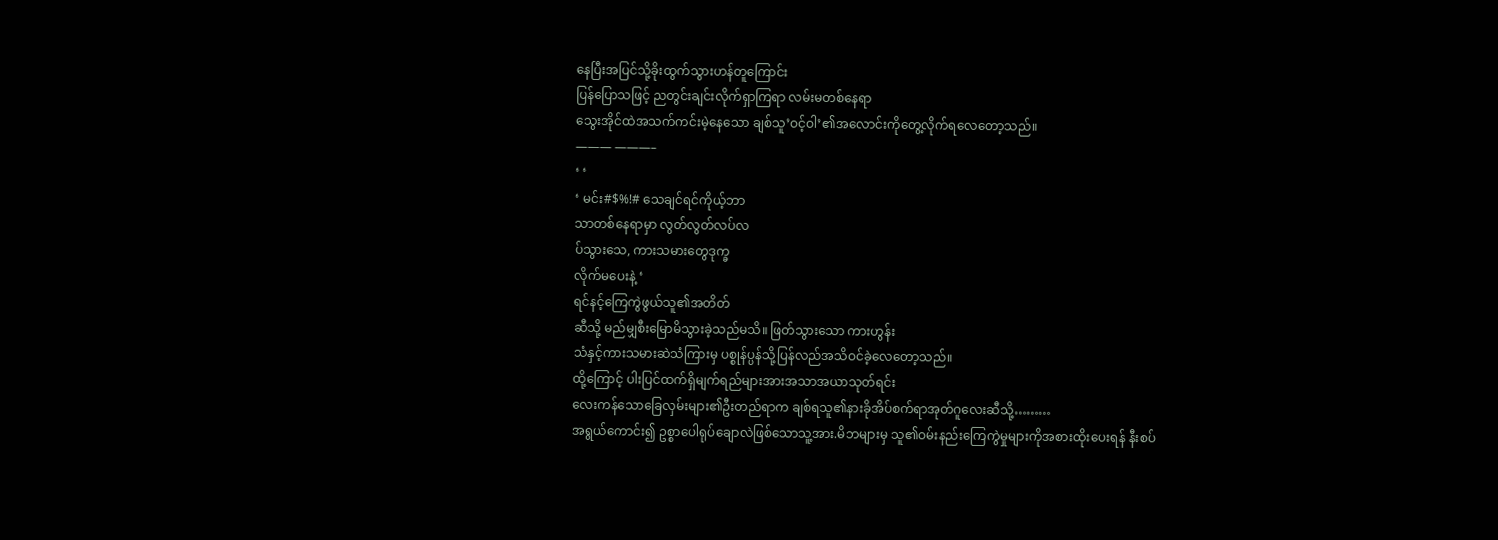နေပြီးအပြင်သို့ခိုးထွက်သွားဟန်တူကြောင်း
ပြန်ပြောသဖြင့် ညတွင်းချင်းလိုက်ရှာကြရာ လမ်းမတစ်နေရာ
သွေးအိုင်ထဲအသက်ကင်းမဲ့နေသော ချစ်သူ’ဝင့်ဝါ’၏အလောင်းကိုတွေ့လိုက်ရလေတော့သည်။
——— ———–
‘ ‘
‘ မင်း#$%!# သေချင်ရင်ကိုယ့်ဘာ
သာတစ်နေရာမှာ လွတ်လွတ်လပ်လ
ပ်သွားသေ, ကားသမားတွေဒုက္ခ
လိုက်မပေးနဲ့ ‘
ရင်နင့်ကြေကွဲဖွယ်သူ၏အတိတ်
ဆီသို့ မည်မျှစီးမြောမိသွားခဲ့သည်မသိ။ ဖြတ်သွားသော ကားဟွန်း
သံနှင့်ကားသမားဆဲသံကြားမှ ပစ္စုန်ပ္ပန်သို့ပြန်လည်အသိဝင်ခဲ့လေတော့သည်။
ထို့ကြောင့် ပါးပြင်ထက်ရှိမျက်ရည်များအားအသာအယာသုတ်ရင်း
လေးကန်သောခြေလှမ်းများ၏ဦးတည်ရာက ချစ်ရသူ၏နားခိုအိပ်စက်ရာအုတ်ဂူလေးဆီသို့………
အရွယ်ကောင်း၍ ဥစ္စာပေါရုပ်ချောလဲဖြစ်သောသူ့အား.မိဘများမှ သူ၏ဝမ်းနည်းကြေကွဲမှုများကိုအစားထိုးပေးရန် နီးစပ်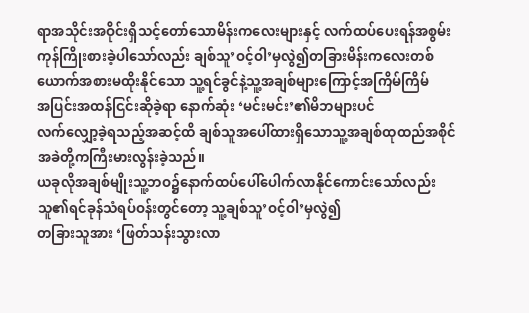ရာအသိုင်းအဝိုင်းရှိသင့်တော်သောမိန်းကလေးများနှင့် လက်ထပ်ပေးရန်အစွမ်းကုန်ကြိုးစားခဲ့ပါသော်လည်း ချစ်သူ’ဝင့်ဝါ’မှလွဲ၍တခြားမိန်းကလေးတစ်ယောက်အစားမထိုးနိုင်သော သူ့ရင်ခွင်နဲ့သူ့အချစ်များကြောင့်အကြိမ်ကြိမ်
အပြင်းအထန်ငြင်းဆိုခဲ့ရာ နောက်ဆုံး ‘မင်းမင်း’၏မိဘများပင်
လက်လျှော့ခဲ့ရသည့်အဆင့်ထိ ချစ်သူအပေါ်ထားရှိသောသူ့အချစ်ထုထည်အစိုင်အခဲတို့ကကြီးမားလွန်းခဲ့သည်။
ယခုလိုအချစ်မျိုးသူ့ဘဝ၌နောက်ထပ်ပေါ်ပေါက်လာနိုင်ကောင်းသော်လည်း သူ၏ရင်ခုန်သံရပ်ဝန်းတွင်တော့ သူ့ချစ်သူ’ဝင့်ဝါ’မှလွဲ၍
တခြားသူအား ‘ဖြတ်သန်းသွားလာ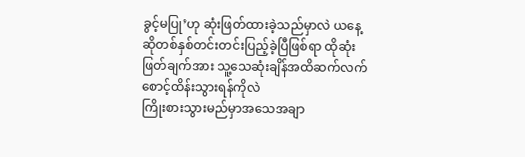ခွင့်မပြု’ဟု ဆုံးဖြတ်ထားခဲ့သည်မှာလဲ ယနေ့ဆိုတစ်နှစ်တင်းတင်းပြည့်ခဲ့ပြီဖြစ်ရာ ထိုဆုံးဖြတ်ချက်အား သူ့သေဆုံးချိန်အထိဆက်လက်စောင့်ထိန်းသွားရန်ကိုလဲ
ကြိုးစားသွားမည်မှာအသေအချာ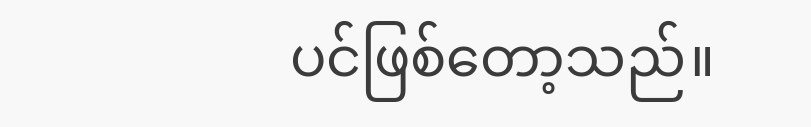ပင်ဖြစ်တော့သည်။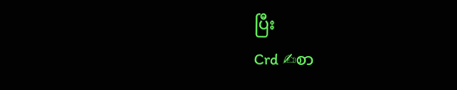ပြီး
Crd ✍စာ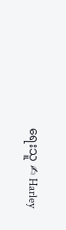ရေးသူ ✍ Harley